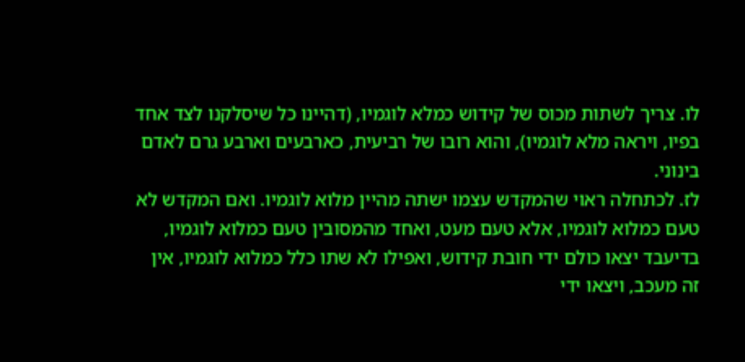לו. צריך לשתות מכוס של קידוש כמלא לוגמיו, (דהיינו כל שיסלקנו לצד אחד בפיו, ויראה מלא לוגמיו), והוא רובו של רביעית, כארבעים וארבע גרם לאדם בינוני.
לז. לכתחלה ראוי שהמקדש עצמו ישתה מהיין מלוא לוגמיו. ואם המקדש לא טעם כמלוא לוגמיו, אלא טעם מעט, ואחד מהמסובין טעם כמלוא לוגמיו, בדיעבד יצאו כולם ידי חובת קידוש, ואפילו לא שתו כלל כמלוא לוגמיו, אין זה מעכב, ויצאו ידי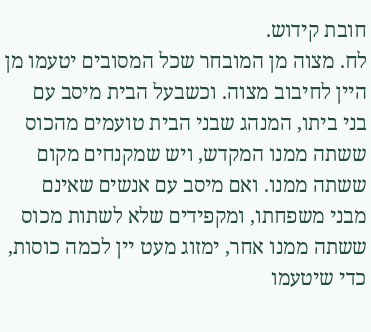חובת קידוש.
לח. מצוה מן המובחר שכל המסובים יטעמו מן היין לחיבוב מצוה. וכשבעל הבית מיסב עם בני ביתו, המנהג שבני הבית טועמים מהכוס ששתה ממנו המקדש, ויש שמקנחים מקום ששתה ממנו. ואם מיסב עם אנשים שאינם מבני משפחתו, ומקפידים שלא לשתות מכוס ששתה ממנו אחר, ימזוג מעט יין לכמה כוסות, כדי שיטעמו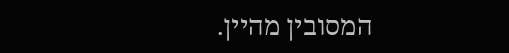המסובין מהיין.